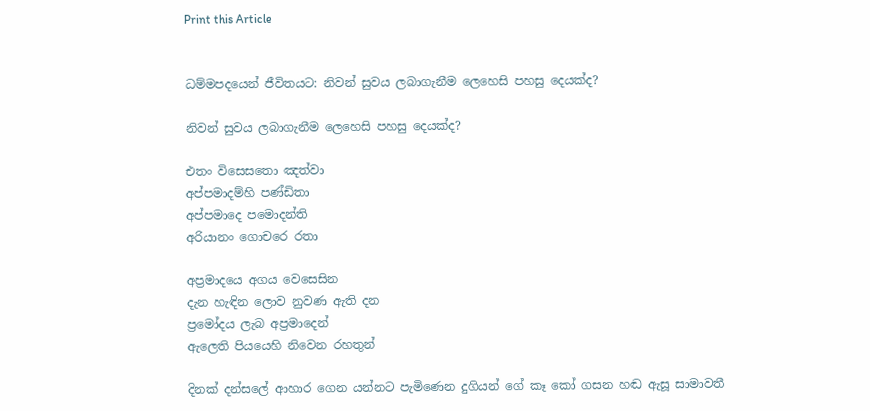Print this Article


ධම්මපදයෙන් ජීවිතයට: නිවන් සුවය ලබාගැනීම ලෙහෙසි පහසු දෙයක්ද?

නිවන් සුවය ලබාගැනීම ලෙහෙසි පහසු දෙයක්ද?

එතං විසෙසතො ඤත්වා
අප්පමාදම්හි පණ්ඩිතා
අප්පමාදෙ පමොදන්ති
අරියානං ගොචරෙ රතා

අප්‍රමාදයෙ අගය වෙසෙසින
දැන හැඳින ලොව නුවණ ඇති දන
ප්‍රමෝදය ලැබ අප්‍රමාදෙන්
ඇලෙති පියයෙහි නිවෙන රහතුන්

දිනක් දන්සලේ ආහාර ගෙන යන්නට පැමිණෙන දුගියන් ගේ කෑ කෝ ගසන හඬ ඇසූ සාමාවතී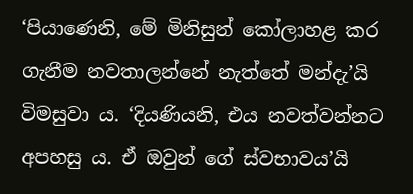‘පියාණෙනි, මේ මිනිසුන් කෝලාහළ කර ගැනීම නවතාලන්නේ නැත්තේ මන්දැ’යි විමසුවා ය. ‘දියණියනි, එය නවත්වන්නට අපහසු ය. ඒ ඔවුන් ගේ ස්වභාවය’යි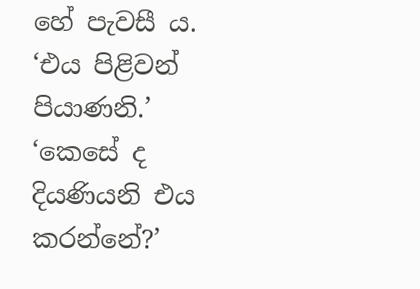හේ පැවසී ය. ‘එය පිළිවන් පියාණනි.’ ‘කෙසේ ද දියණියනි එය කරන්නේ?’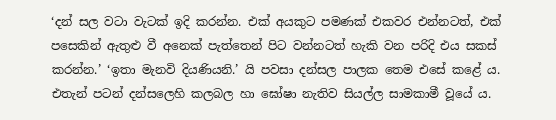‘දන් සල වටා වැටක් ඉදි කරන්න. එක් අයකුට පමණක් එකවර එන්නටත්, එක් පසෙකින් ඇතුළු වී අනෙක් පැත්තෙන් පිට වන්නටත් හැකි වන පරිදි එය සකස් කරන්න.’ ‘ඉතා මැනවි දියණියනි.’ යි පවසා දන්සල පාලක තෙම එසේ කළේ ය. එතැන් පටන් දන්සලෙහි කලබල හා ඝෝෂා නැතිව සියල්ල සාමකාමී වූයේ ය.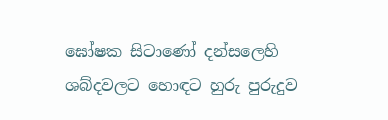ඝෝෂක සිටාණෝ දන්සලෙහි ශබ්දවලට හොඳට හුරු පුරුදුව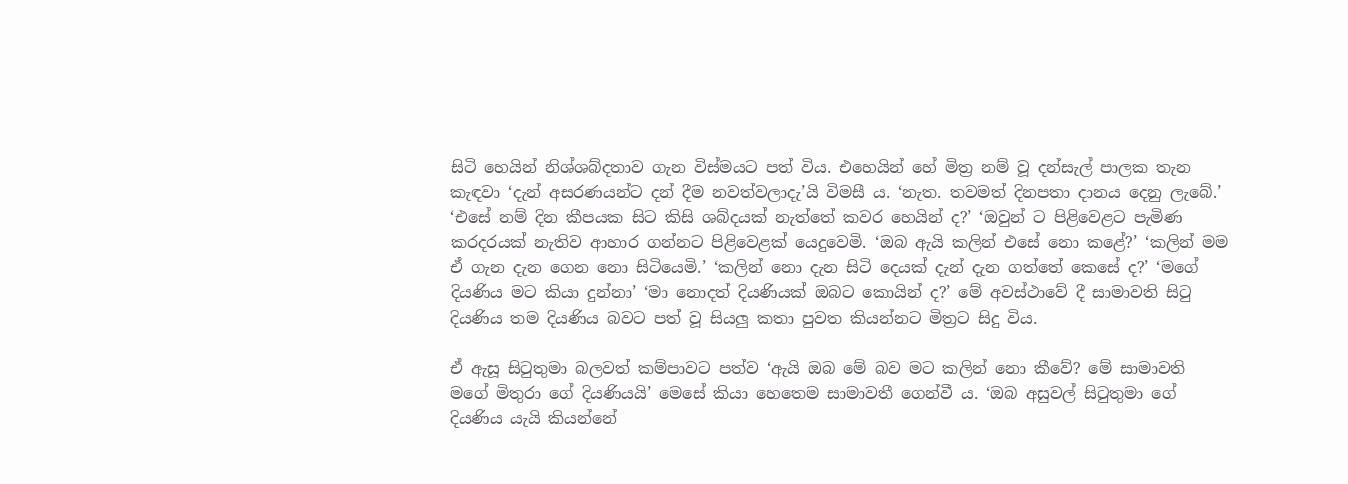සිටි හෙයින් නිශ්ශබ්දතාව ගැන විස්මයට පත් විය. එහෙයින් හේ මිත්‍ර නම් වූ දන්සැල් පාලක තැන කැඳවා ‘දැන් අසරණයන්ට දන් දීම නවත්වලාදැ’යි විමසී ය. ‘නැත. තවමත් දිනපතා දානය දෙනු ලැබේ.’ ‘එසේ නම් දින කීපයක සිට කිසි ශබ්දයක් නැත්තේ කවර හෙයින් ද?’ ‘ඔවුන් ට පිළිවෙළට පැමිණ කරදරයක් නැතිව ආහාර ගන්නට පිළිවෙළක් යෙදුවෙමි. ‘ඔබ ඇයි කලින් එසේ නො කළේ?’ ‘කලින් මම ඒ ගැන දැන ගෙන නො සිටියෙමි.’ ‘කලින් නො දැන සිටි දෙයක් දැන් දැන ගත්තේ කෙසේ ද?’ ‘මගේ දියණිය මට කියා දුන්නා’ ‘මා නොදත් දියණියක් ඔබට කොයින් ද?’ මේ අවස්ථාවේ දී සාමාවති සිටු දියණිය තම දියණිය බවට පත් වූ සියලු කතා පුවත කියන්නට මිත්‍රට සිදු විය.

ඒ ඇසූ සිටුතුමා බලවත් කම්පාවට පත්ව ‘ඇයි ඔබ මේ බව මට කලින් නො කීවේ? මේ සාමාවති මගේ මිතුරා ගේ දියණියයි’ මෙසේ කියා හෙතෙම සාමාවතී ගෙන්වී ය. ‘ඔබ අසුවල් සිටුතුමා ගේ දියණිය යැයි කියන්නේ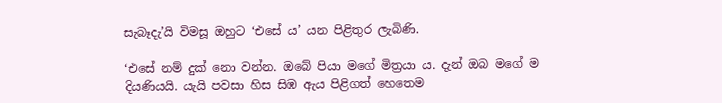සැබෑදැ’යි විමසූ ඔහුට ‘එසේ ය’ යන පිළිතුර ලැබිණි.

‘එසේ නම් දුක් නො වන්න. ඔබේ පියා මගේ මිත්‍රයා ය. දැන් ඔබ මගේ ම දියණියයි. යැයි පවසා හිස සිඹ ඇය පිළිගත් හෙතෙම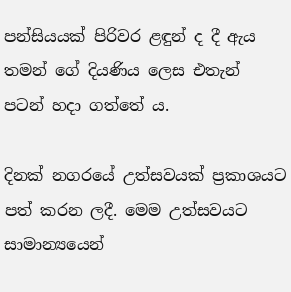පන්සියයක් පිරිවර ළඳුන් ද දී ඇය තමන් ගේ දියණිය ලෙස එතැන් පටන් හදා ගත්තේ ය.

දිනක් නගරයේ උත්සවයක් ප්‍රකාශයට පත් කරන ලදී. මෙම උත්සවයට සාමාන්‍යයෙන්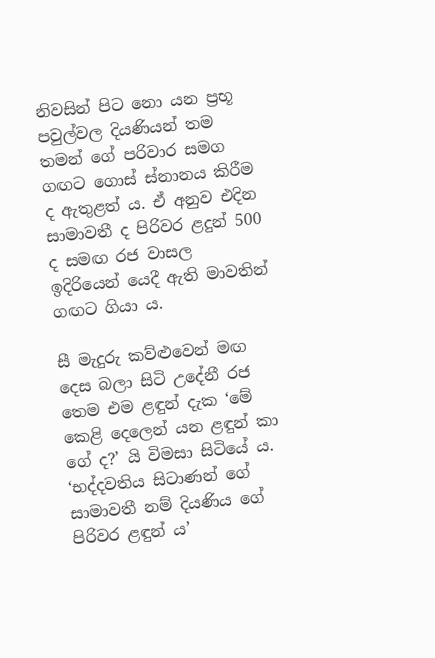නිවසින් පිට නො යන ප්‍රභූ පවුල්වල දියණියන් තම තමන් ගේ පරිවාර සමග ගඟට ගොස් ස්නානය කිරීම ද ඇතුළත් ය. ඒ අනුව එදින සාමාවතී ද පිරිවර ළදුන් 500 ද සමඟ රජ වාසල ඉදිරියෙන් යෙදී ඇති මාවතින් ගඟට ගියා ය.

සී මැදුරු කව්ළුවෙන් මඟ දෙස බලා සිටි උදේනී රජ තෙම එම ළඳුන් දැක ‘මේ කෙළි දෙලෙන් යන ළඳුන් කා ගේ ද?’ යි විමසා සිටියේ ය. ‘භද්දවතිය සිටාණන් ගේ සාමාවතී නම් දියණිය ගේ පිරිවර ළඳුන් ය’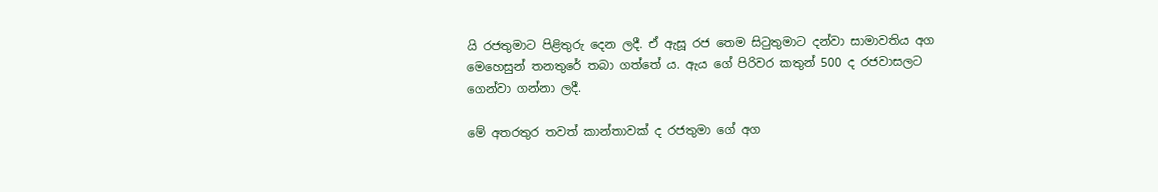යි රජතුමාට පිළිතුරු දෙන ලදී. ඒ ඇසූ රජ තෙම සිටුතුමාට දන්වා සාමාවතිය අග මෙහෙසුන් තනතුරේ තබා ගත්තේ ය. ඇය ගේ පිරිවර කතුන් 500 ද රජවාසලට ගෙන්වා ගන්නා ලදී.

මේ අතරතුර තවත් කාන්තාවක් ද රජතුමා ගේ අග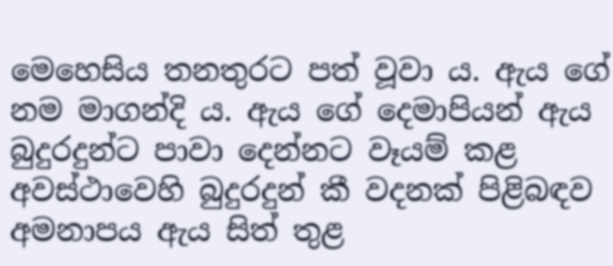මෙහෙසිය තනතුරට පත් වූවා ය. ඇය ගේ නම මාගන්දි ය. ඇය ගේ දෙමාපියන් ඇය බුදුරදුන්ට පාවා දෙන්නට වෑයම් කළ අවස්ථාවෙහි බුදුරදුන් කී වදනක් පිළිබඳව අමනාපය ඇය සිත් තුළ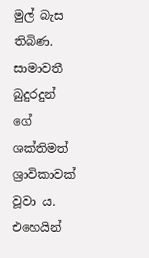මුල් බැස තිබිණ. සාමාවතී බුදුරදුන් ගේ ශක්තිමත් ශ්‍රාවිකාවක් වූවා ය. එහෙයින්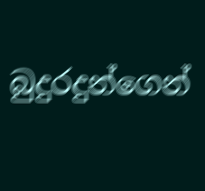බුදුරදුන්ගෙන්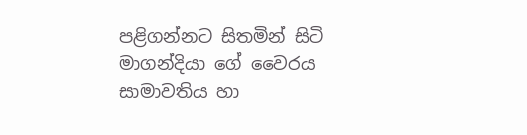පළිගන්නට සිතමින් සිටි මාගන්දියා ගේ වෛරය සාමාවතිය හා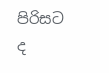පිරිසට ද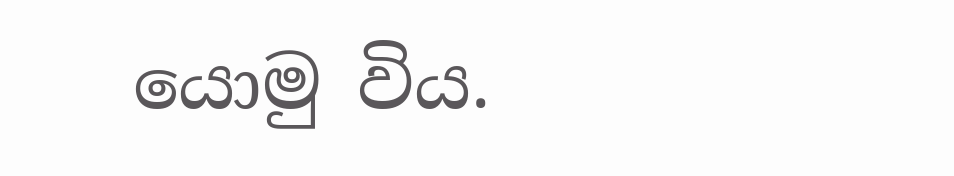යොමු විය.